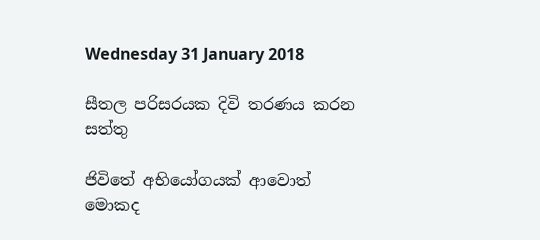Wednesday 31 January 2018

සීතල පරිසරයක දිවි තරණය කරන සත්තු

ජිවිතේ අභියෝගයක් ආවොත් මොකද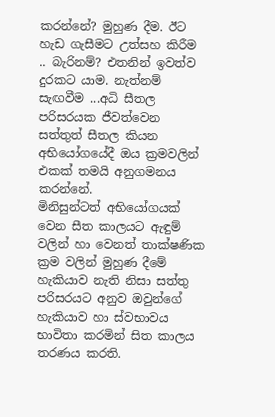කරන්නේ? මුහුණ දීම. ඊට හැඩ ගැසීමට උත්සහ කිරීම .. බැරිනම්? එතනින් ඉවත්ව දුරකට යාම. නැත්නම් සැඟවීම ...අධි සීතල පරිසරයක ජීවත්වෙන සත්තුත් සීතල කියන අභියෝගයේදී ඔය ක්‍රමවලින් එකක් තමයි අනුගමනය කරන්නේ.
මිනිසුන්ටත් අභියෝගයක් වෙන සීත කාලයට ඇඳුම් වලින් හා වෙනත් තාක්ෂණික ක්‍රම වලින් මුහුණ දීමේ හැකියාව නැති නිසා සත්තු පරිසරයට අනුව ඔවුන්ගේ හැකියාව හා ස්වභාවය භාවිතා කරමින් සිත කාලය තරණය කරති.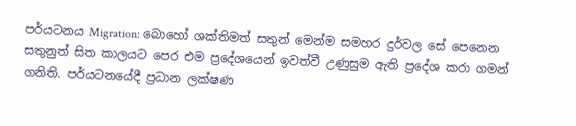පර්යටනය Migration: බොහෝ ශක්තිමත් සතුන් මෙන්ම සමහර දුර්වල සේ පෙනෙන සතුනුත් සිත කාලයට පෙර එම ප්‍රදේශයෙන් ඉවත්වී උණුසුම ඇති ප්‍රදේශ කරා ගමන් ගනිති. පර්යටනයේදී ප්‍රධාන ලක්ෂණ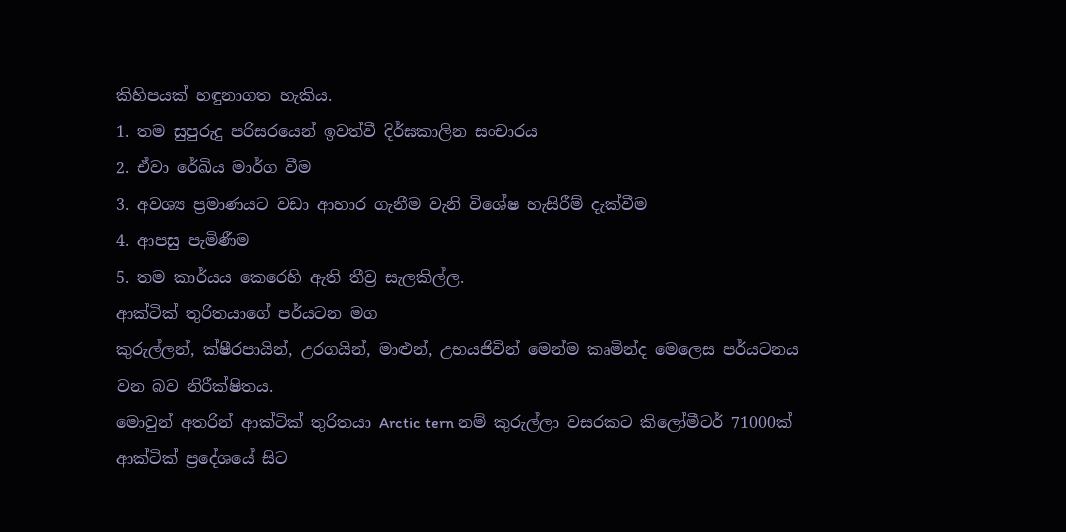කිහිපයක් හඳුනාගත හැකිය.
1. තම සුපුරුදු පරිසරයෙන් ඉවත්වී දිර්ඝකාලින සංචාරය
2. ඒවා රේඛිය මාර්ග වීම
3. අවශ්‍ය ප්‍රමාණයට වඩා ආහාර ගැනීම වැනි විශේෂ හැසිරීම් දැක්වීම
4. ආපසු පැමිණීම
5. තම කාර්යය කෙරෙහි ඇති තීව්‍ර සැලකිල්ල.
ආක්ටික් තුරිතයාගේ පර්යටන මග
කුරුල්ලන්, ක්ෂීරපායින්, උරගයින්, මාළුන්, උභයජිවින් මෙන්ම කෘමින්ද මෙලෙස පර්යටනය වන බව නිරීක්ෂිතය.
මොවුන් අතරින් ආක්ටික් තුරිතයා Arctic tern නම් කුරුල්ලා වසරකට කිලෝමීටර් 71000ක්  ආක්ටික් ප්‍රදේශයේ සිට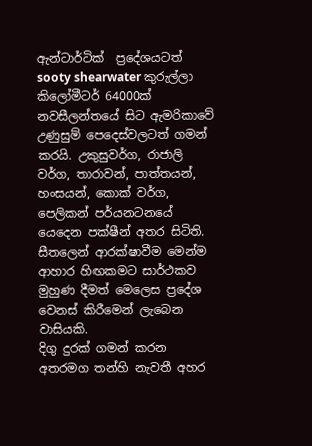ඇන්ටාර්ටික්  ප්‍රදේශයටත් sooty shearwater කුරුල්ලා කිලෝමීටර් 64000ක් නවසීලන්තයේ සිට ඇමරිකාවේ උණුසුම් පෙදෙස්වලටත් ගමන් කරයි. උකුසුවර්ග, රාජාලි වර්ග, තාරාවන්, පාත්තයන්, හංසයන්, කොක් වර්ග, පෙලිකන් පර්යනටනයේ  යෙදෙන පක්ෂීන් අතර සිටිති. සීතලෙන් ආරක්ෂාවීම මෙන්ම ආහාර හිඟකමට සාර්ථකව මුහුණ දීමත් මෙලෙස ප්‍රදේශ වෙනස් කිරීමෙන් ලැබෙන වාසියකි.
දිගු දුරක් ගමන් කරන අතරමග තන්හි නැවතී අහර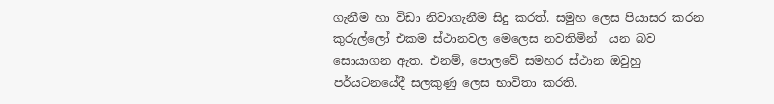ගැනීම හා විඩා නිවාගැනීම සිදු කරත්. සමුහ ලෙස පියාසර කරන කුරුල්ලෝ එකම ස්ථානවල මෙලෙස නවතිමින්  යන බව සොයාගන ඇත. එනම්, පොලවේ සමහර ස්ථාන ඔවුහු පර්යටනයේදී සලකුණු ලෙස භාවිතා කරති.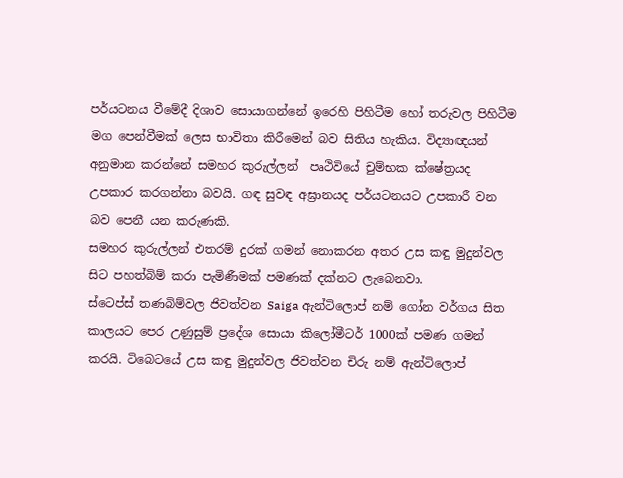පර්යටනය වීමේදී දිශාව සොයාගන්නේ ඉරෙහි පිහිටීම හෝ තරුවල පිහිටීම  මග පෙන්වීමක් ලෙස භාවිතා කිරීමෙන් බව සිතිය හැකිය. විද්‍යාඥයන් අනුමාන කරන්නේ සමහර කුරුල්ලන්  පෘථිවියේ චුම්භක ක්ෂේත්‍රයද උපකාර කරගන්නා බවයි. ගඳ සුවඳ අඝ්‍රානයද පර්යටනයට උපකාරී වන බව පෙනී යන කරුණකි.
සමහර කුරුල්ලන් එතරම් දුරක් ගමන් නොකරන අතර උස කඳු මුදුන්වල සිට පහත්බිම් කරා පැමිණීමක් පමණක් දක්නට ලැබෙනවා.
ස්ටෙප්ස් තණබිම්වල ජිවත්වන Saiga ඇන්ටිලොප් නම් ගෝන වර්ගය සිත කාලයට පෙර උණුසුම් ප්‍රදේශ සොයා කිලෝමීටර් 1000ක් පමණ ගමන් කරයි. ටිබෙටයේ උස කඳු මුදුන්වල ජිවත්වන චිරු නම් ඇන්ටිලොප්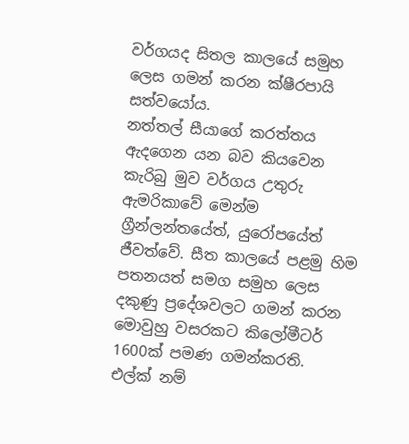වර්ගයද සිතල කාලයේ සමුහ ලෙස ගමන් කරන ක්ෂීරපායි සත්වයෝය.
නත්තල් සීයාගේ කරත්තය ඇදගෙන යන බව කියවෙන කැරිබු මුව වර්ගය උතුරු ඇමරිකාවේ මෙන්ම ග්‍රීන්ලන්තයේත්, යුරෝපයේත් ජීවත්වේ. සීත කාලයේ පළමු හිම පතනයත් සමග සමුහ ලෙස දකුණු ප්‍රදේශවලට ගමන් කරන මොවුහු වසරකට කිලෝමීටර් 1600ක් පමණ ගමන්කරති.  එල්ක් නම්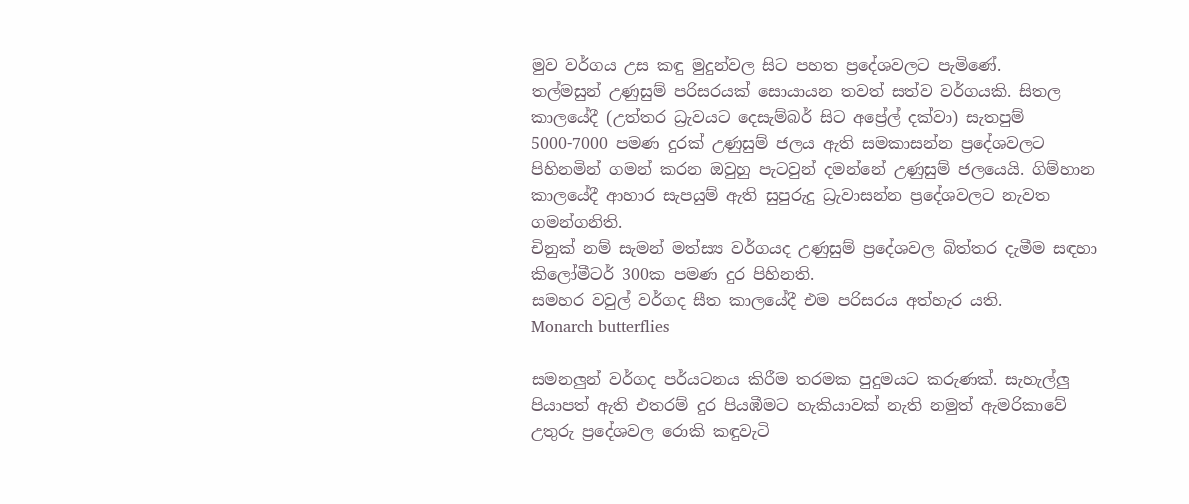මුව වර්ගය උස කඳු මුදුන්වල සිට පහත ප්‍රදේශවලට පැමිණේ.
තල්මසුන් උණුසුම් පරිසරයක් සොයායන තවත් සත්ව වර්ගයකි. සිතල කාලයේදී (උත්තර ධ්‍රැවයට දෙසැම්බර් සිට අප්‍රේල් දක්වා) සැතපුම් 5000-7000 පමණ දුරක් උණුසුම් ජලය ඇති සමකාසන්න ප්‍රදේශවලට පිහිනමින් ගමන් කරන ඔවුහු පැටවුන් දමන්නේ උණුසුම් ජලයෙයි. ගිම්හාන කාලයේදී ආහාර සැපයුම් ඇති සුපුරුදු ධ්‍රැවාසන්න ප්‍රදේශවලට නැවත ගමන්ගනිති.
චිනුක් නම් සැමන් මත්ස්‍ය වර්ගයද උණුසුම් ප්‍රදේශවල බිත්තර දැමීම සඳහා කිලෝමීටර් 300ක පමණ දුර පිහිනති.
සමහර වවුල් වර්ගද සීත කාලයේදී එම පරිසරය අත්හැර යති.
Monarch butterflies

සමනලුන් වර්ගද පර්යටනය කිරීම තරමක පුදුමයට කරුණක්. සැහැල්ලු පියාපත් ඇති එතරම් දුර පියඹීමට හැකියාවක් නැති නමුත් ඇමරිකාවේ උතුරු ප්‍රදේශවල රොකි කඳුවැටි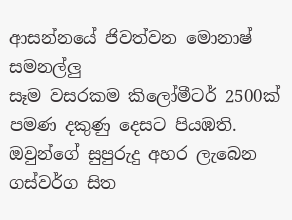ආසන්නයේ ජිවත්වන මොනාෂ්
සමනල්ලු
සෑම වසරකම කිලෝමීටර් 2500ක් පමණ දකුණු දෙසට පියඹති.  ඔවුන්ගේ සුපුරුදු අහර ලැබෙන ගස්වර්ග සිත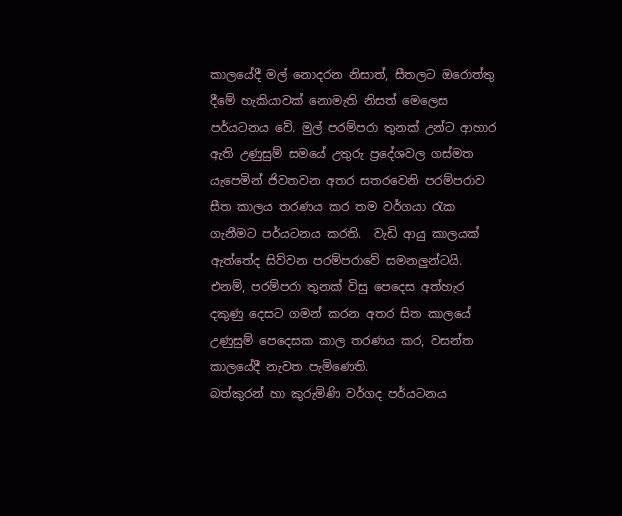කාලයේදී මල් නොදරන නිසාත්, සීතලට ඔරොත්තු දීමේ හැකියාවක් නොමැති නිසත් මෙලෙස පර්යටනය වේ. මුල් පරම්පරා තුනක් උන්ට ආහාර ඇති උණුසුම් සමයේ උතුරු ප්‍රදේශවල ගස්මත යැපෙමින් ජිවතවන අතර සතරවෙනි පරම්පරාව සීත කාලය තරණය කර තම වර්ගයා රැක ගැනීමට පර්යටනය කරති.  වැඩි ආයු කාලයක් ඇත්තේද සිව්වන පරම්පරාවේ සමනලුන්ටයි. එනම්, පරම්පරා තුනක් විසු පෙදෙස අත්හැර දකුණු දෙසට ගමන් කරන අතර සිත කාලයේ උණුසුම් පෙදෙසක කාල තරණය කර, වසන්ත කාලයේදී නැවත පැමිණෙති.
බත්කුරන් හා කුරුමිණි වර්ගද පර්යටනය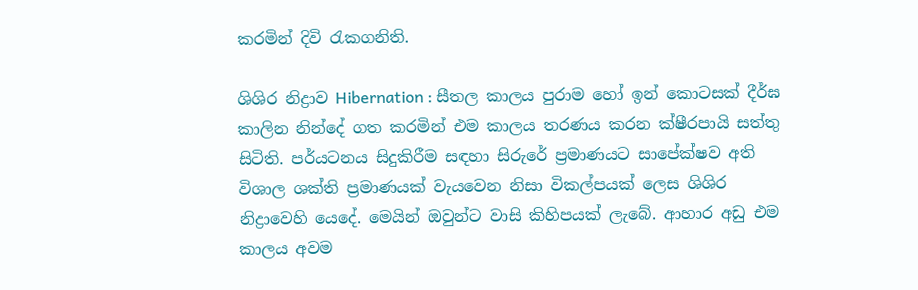කරමින් දිවි රැකගනිති.

ශිශිර නිද්‍රාව Hibernation : සීතල කාලය පුරාම හෝ ඉන් කොටසක් දීර්ඝ කාලින නින්දේ ගත කරමින් එම කාලය තරණය කරන ක්ෂීරපායි සත්තු සිටිති. පර්යටනය සිදුකිරීම සඳහා සිරුරේ ප්‍රමාණයට සාපේක්ෂව අති විශාල ශක්ති ප්‍රමාණයක් වැයවෙන නිසා විකල්පයක් ලෙස ශිශිර නිද්‍රාවෙහි යෙදේ. මෙයින් ඔවුන්ට වාසි කිහිපයක් ලැබේ. ආහාර අඩු එම කාලය අවම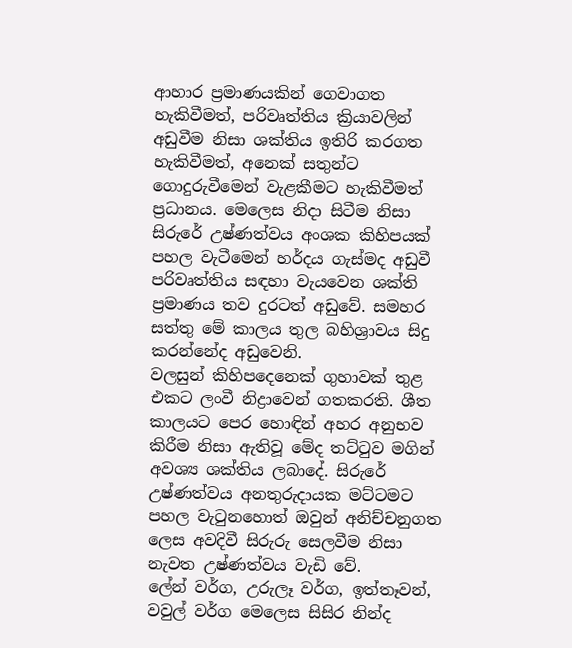ආහාර ප්‍රමාණයකින් ගෙවාගත හැකිවීමත්, පරිවෘත්තිය ක්‍රියාවලින් අඩුවීම නිසා ශක්තිය ඉතිරි කරගත හැකිවීමත්, අනෙක් සතුන්ට ගොදුරුවීමෙන් වැළකීමට හැකිවීමත් ප්‍රධානය. මෙලෙස නිදා සිටීම නිසා සිරුරේ උෂ්ණත්වය අංශක කිහිපයක් පහල වැටීමෙන් හර්දය ගැස්මද අඩුවී පරිවෘත්තිය සඳහා වැයවෙන ශක්ති ප්‍රමාණය තව දුරටත් අඩුවේ. සමහර සත්තු මේ කාලය තුල බහිශ්‍රාවය සිදු කරන්නේද අඩුවෙනි.
වලසුන් කිහිපදෙනෙක් ගුහාවක් තුළ එකට ලංවී නිද්‍රාවෙන් ගතකරති. ශීත කාලයට පෙර හොඳින් අහර අනුභව කිරීම නිසා ඇතිවූ මේද තට්ටුව මගින් අවශ්‍ය ශක්තිය ලබාදේ. සිරුරේ උෂ්ණත්වය අනතුරුදායක මට්ටමට පහල වැටුනහොත් ඔවුන් අනිච්චනුගත ලෙස අවදිවී සිරුරු සෙලවීම නිසා නැවත උෂ්ණත්වය වැඩි වේ.
ලේන් වර්ග, උරුලෑ වර්ග, ඉත්තෑවන්, වවුල් වර්ග මෙලෙස සිසිර නින්ද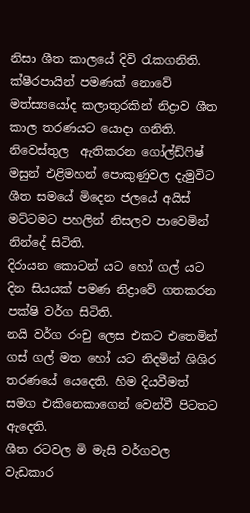නිසා ශීත කාලයේ දිවි රැකගනිති.
ක්ෂීරපායින් පමණක් නොවේ මත්ස්‍යයෝද කලාතුරකින් නිද්‍රාව ශීත කාල තරණයට යොදා ගනිති. නිවෙස්තුල  ඇතිකරන ගෝල්ඩ්ෆිෂ් මසුන් එළිමහන් පොකුණුවල දැමුවිට ශීත සමයේ මිදෙන ජලයේ අයිස් මට්ටමට පහලින් නිසලව පාවෙමින් නින්දේ සිටිති.
දිරායන කොටන් යට හෝ ගල් යට දින සියයක් පමණ නිද්‍රාවේ ගතකරන පක්ෂි වර්ග සිටිති.
නයි වර්ග රංචු ලෙස එකට එතෙමින් ගස් ගල් මත හෝ යට නිදමින් ශිශිර තරණයේ යෙදෙති. හිම දියවීමත් සමග එකිනෙකාගෙන් වෙන්වී පිටතට ඇදෙති.
ශීත රටවල මි මැසි වර්ගවල වැඩකාර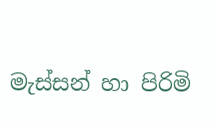මැස්සන් හා පිරිමි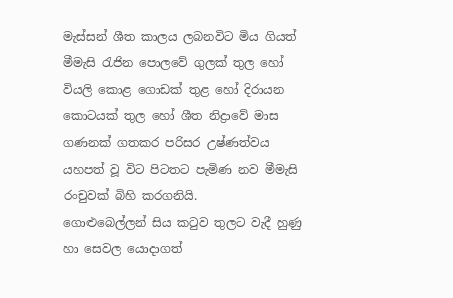මැස්සන් ශීත කාලය ලබනවිට මිය ගියත් මීමැසි රැජින පොලවේ ගුලක් තුල හෝ වියලි කොළ ගොඩක් තුළ හෝ දිරායන කොටයක් තුල හෝ ශීත නිද්‍රාවේ මාස ගණනක් ගතකර පරිසර උෂ්ණත්වය යහපත් වූ විට පිටතට පැමිණ නව මීමැසි රංචුවක් බිහි කරගනියි.
ගොළුබෙල්ලන් සිය කටුව තුලට වැදී හුණු හා සෙවල යොදාගත්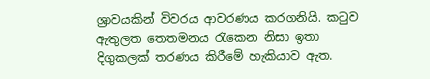ශ්‍රාවයකින් විවරය ආවරණය කරගනියි. කටුව ඇතුලත තෙතමනය රැකෙන නිසා ඉතා දිගුකලක් තරණය කිරීමේ හැකියාව ඇත.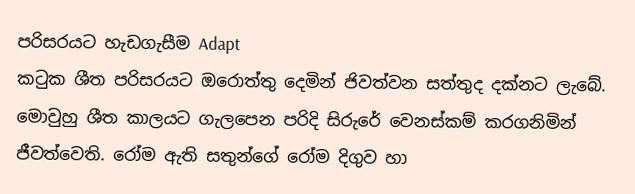පරිසරයට හැඩගැසීම Adapt
කටුක ශීත පරිසරයට ඔරොත්තු දෙමින් ජිවත්වන සත්තුද දක්නට ලැබේ. මොවුහු ශීත කාලයට ගැලපෙන පරිදි සිරුරේ වෙනස්කම් කරගනිමින් ජීවත්වෙති. රෝම ඇති සතුන්ගේ රෝම දිගුව හා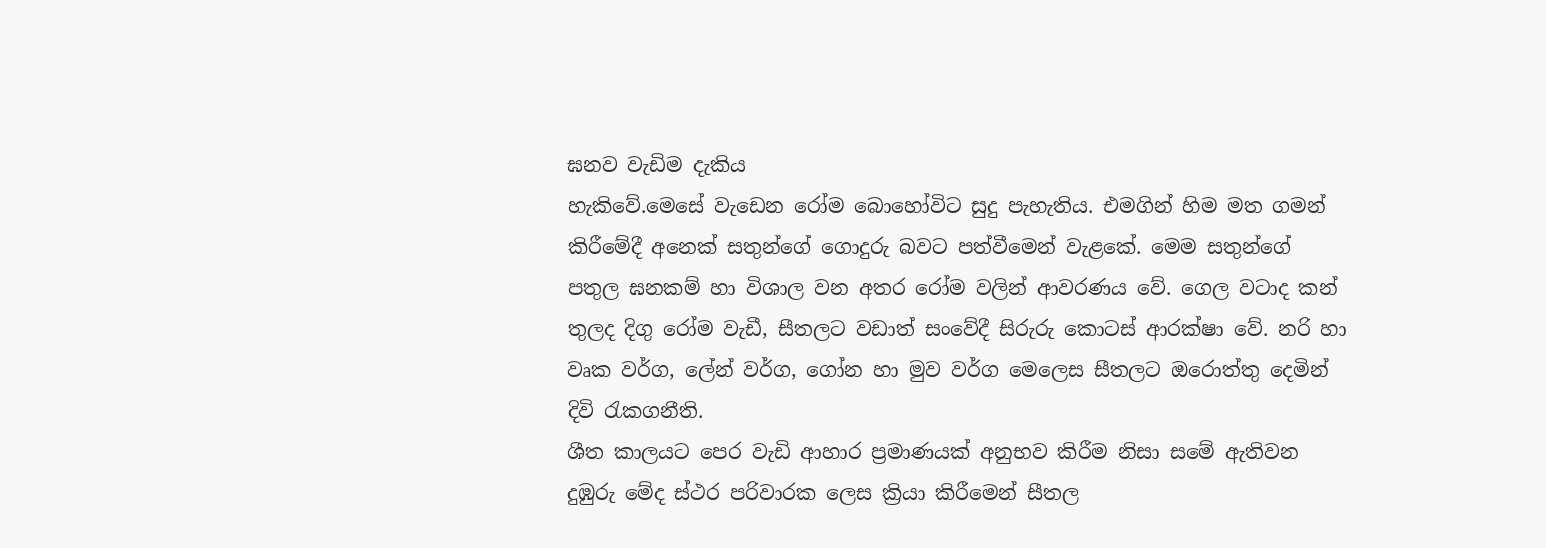ඝනව වැඩිම දැකිය
හැකිවේ.මෙසේ වැඩෙන රෝම බොහෝවිට සුදු පැහැතිය. එමගින් හිම මත ගමන් කිරීමේදී අනෙක් සතුන්ගේ ගොදුරු බවට පත්වීමෙන් වැළකේ. මෙම සතුන්ගේ පතුල ඝනකම් හා විශාල වන අතර රෝම වලින් ආවරණය වේ. ගෙල වටාද කන් තුලද දිගු රෝම වැඩී, සීතලට වඩාත් සංවේදී සිරුරු කොටස් ආරක්ෂා වේ. නරි හා වෘක වර්ග, ලේන් වර්ග, ගෝන හා මුව වර්ග මෙලෙස සීතලට ඔරොත්තු දෙමින් දිවි රැකගනීති.
ශීත කාලයට පෙර වැඩි ආහාර ප්‍රමාණයක් අනුභව කිරීම නිසා සමේ ඇතිවන දුඹුරු මේද ස්ථර පරිවාරක ලෙස ක්‍රියා කිරීමෙන් සීතල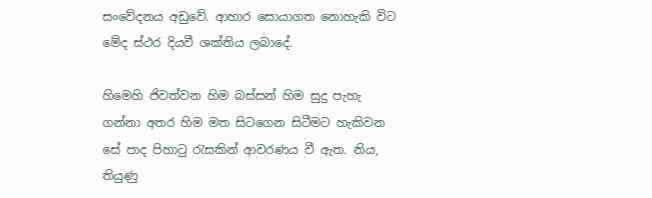සංවේදනය අඩුවේ. ආහාර සොයාගත නොහැකි විට මේද ස්ථර දියවී ශක්තිය ලබාදේ.

හිමෙහි ජිවත්වන හිම බස්සන් හිම සුදු පැහැ ගන්නා අතර හිම මත සිටගෙන සිටීමට හැකිවන සේ පාද පිහාටු රැසකින් ආවරණය වී ඇත. නිය, තියුණු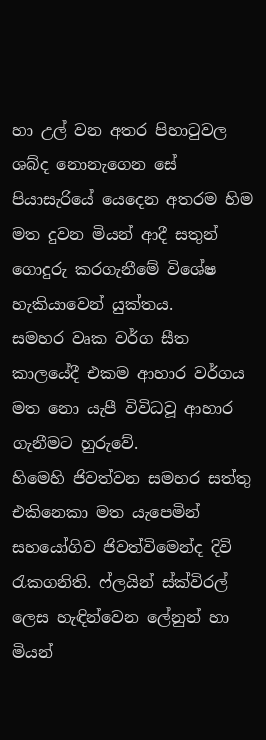හා උල් වන අතර පිහාටුවල ශබ්ද නොනැගෙන සේ පියාසැරියේ යෙදෙන අතරම හිම මත දුවන මියන් ආදී සතුන් ගොදුරු කරගැනීමේ විශේෂ හැකියාවෙන් යුක්තය.
සමහර වෘක වර්ග සීත කාලයේදී එකම ආහාර වර්ගය මත නො යැපී විවිධවූ ආහාර ගැනීමට හුරුවේ.
හිමෙහි ජිවත්වන සමහර සත්තු එකිනෙකා මත යැපෙමින් සහයෝගිව ජිවත්විමෙන්ද දිවි රැකගනිති. ෆ්ලයින් ස්ක්විරල් ලෙස හැඳින්වෙන ලේනුන් හා මියන්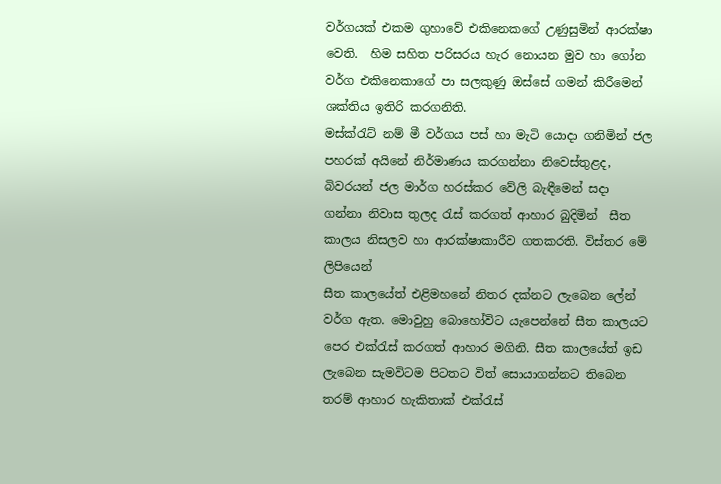වර්ගයක් එකම ගුහාවේ එකිනෙකගේ උණුසුමින් ආරක්ෂා වෙති.  හිම සහිත පරිසරය හැර නොයන මුව හා ගෝන වර්ග එකිනෙකාගේ පා සලකුණු ඔස්සේ ගමන් කිරීමෙන් ශක්තිය ඉතිරි කරගනිති.
මස්ක්රැට් නම් මී වර්ගය පස් හා මැටි යොදා ගනිමින් ජල පහරක් අයිනේ නිර්මාණය කරගන්නා නිවෙස්තුළද, බිවරයන් ජල මාර්ග හරස්කර වේලි බැඳීමෙන් සදා ගන්නා නිවාස තුලද රැස් කරගත් ආහාර බුදිමින්  සීත කාලය නිසලව හා ආරක්ෂාකාරීව ගතකරති. විස්තර මේ ලිපියෙන්
සීත කාලයේත් එළිමහනේ නිතර දක්නට ලැබෙන ලේන් වර්ග ඇත. මොවුහු බොහෝවිට යැපෙන්නේ සීත කාලයට පෙර එක්රැස් කරගත් ආහාර මගිනි. සීත කාලයේත් ඉඩ ලැබෙන සැමවිටම පිටතට විත් සොයාගන්නට තිබෙන තරම් ආහාර හැකිතාක් එක්රැස්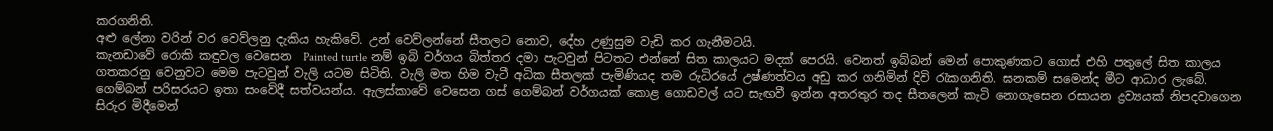කරගනිති.
අළු ලේනා වරින් වර වෙව්ලනු දැකිය හැකිවේ. උන් වෙව්ලන්නේ සීතලට නොව, දේහ උණුසුම වැඩි කර ගැනීමටයි.
කැනඩාවේ රොකි කඳුවල වෙසෙන  Painted turtle නම් ඉබි වර්ගය බිත්තර දමා පැටවුන් පිටතට එන්නේ සිත කාලයට මදක් පෙරයි. වෙනත් ඉබ්බන් මෙන් පොකුණකට ගොස් එහි පතුලේ සිත කාලය ගතකරනු වෙනුවට මෙම පැටවුන් වැලි යටම සිටිති. වැලි මත හිම වැටී අධික සීතලක් පැමිණියද තම රුධිරයේ උෂ්ණත්වය අඩු කර ගනිමින් දිවි රැකගනිති. ඝනකම් සමෙන්ද මීට ආධාර ලැබේ.
ගෙම්බන් පරිසරයට ඉතා සංවේදී සත්වයන්ය. ඇලස්කාවේ වෙසෙන ගස් ගෙම්බන් වර්ගයක් කොළ ගොඩවල් යට සැඟවී ඉන්න අතරතුර තද සීතලෙන් කැටි නොගැසෙන රසායන ද්‍රව්‍යයක් නිපදවාගෙන  සිරුර මිදීමෙන්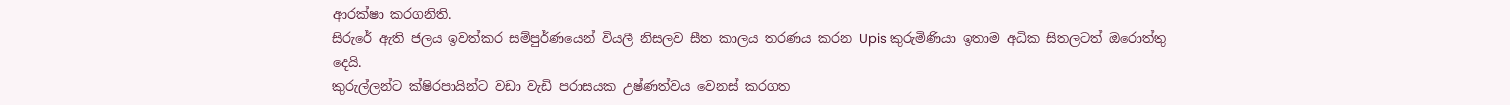ආරක්ෂා කරගනිති.
සිරුරේ ඇති ජලය ඉවත්කර සම්පුර්ණයෙන් වියලී නිසලව සීත කාලය තරණය කරන Upis කුරුමිණියා ඉතාම අධික සිතලටත් ඔරොත්තු දෙයි.
කුරුල්ලන්ට ක්ෂිරපායින්ට වඩා වැඩි පරාසයක උෂ්ණත්වය වෙනස් කරගත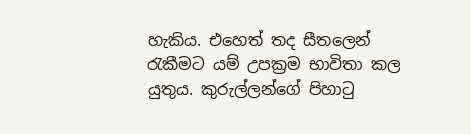හැකිය. එහෙත් තද සීතලෙන් රැකීමට යම් උපක්‍රම භාවිතා කල යුතුය. කුරුල්ලන්ගේ පිහාටු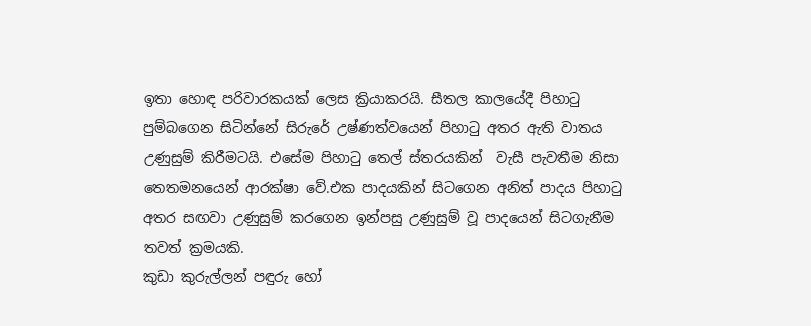ඉතා හොඳ පරිවාරකයක් ලෙස ක්‍රියාකරයි. සීතල කාලයේදී පිහාටු පුම්බගෙන සිටින්නේ සිරුරේ උෂ්ණත්වයෙන් පිහාටු අතර ඇති වාතය උණුසුම් කිරීමටයි. එසේම පිහාටු තෙල් ස්තරයකින්  වැසී පැවතීම නිසා තෙතමනයෙන් ආරක්ෂා වේ.එක පාදයකින් සිටගෙන අනිත් පාදය පිහාටු අතර සඟවා උණුසුම් කරගෙන ඉන්පසු උණුසුම් වූ පාදයෙන් සිටගැනීම තවත් ක්‍රමයකි.
කුඩා කුරුල්ලන් පඳුරු හෝ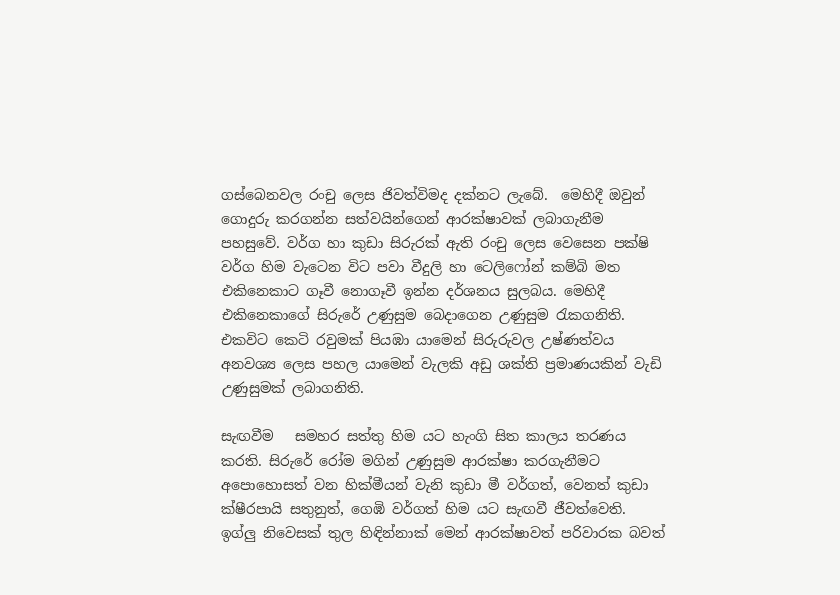ගස්බෙනවල රංචු ලෙස ජිවත්විමද දක්නට ලැබේ.  මෙහිදී ඔවුන් ගොදුරු කරගන්න සත්වයින්ගෙන් ආරක්ෂාවක් ලබාගැනීම පහසුවේ. වර්ග හා කුඩා සිරුරක් ඇති රංචු ලෙස වෙසෙන පක්ෂි වර්ග හිම වැටෙන විට පවා වීදුලි හා ටෙලිෆෝන් කම්බි මත එකිනෙකාට ගෑවී නොගෑවී ඉන්න දර්ශනය සුලබය. මෙහිදී එකිනෙකාගේ සිරුරේ උණුසුම බෙදාගෙන උණුසුම රැකගනිති. එකවිට කෙටි රවුමක් පියඹා යාමෙන් සිරුරුවල උෂ්ණත්වය අනවශ්‍ය ලෙස පහල යාමෙන් වැලකි අඩු ශක්ති ප්‍රමාණයකින් වැඩි උණුසුමක් ලබාගනිති.

සැඟවීම   සමහර සත්තු හිම යට හැංගි සිත කාලය තරණය කරති. සිරුරේ රෝම මගින් උණුසුම ආරක්ෂා කරගැනීමට අපොහොසත් වන හික්මීයන් වැනි කුඩා මී වර්ගත්, වෙනත් කුඩා ක්ෂීරපායි සතුනුත්, ගෙඹි වර්ගත් හිම යට සැඟවී ජීවත්වෙති. ඉග්ලු නිවෙසක් තුල හිඳින්නාක් මෙන් ආරක්ෂාවත් පරිවාරක බවත්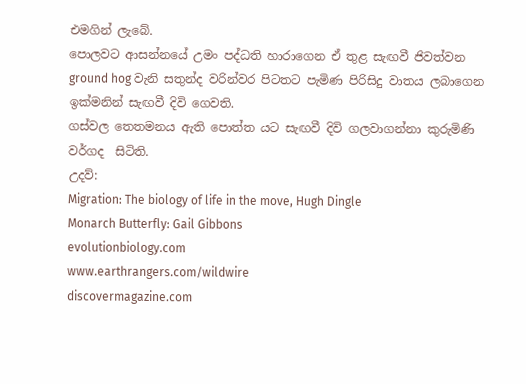එමගින් ලැබේ.
පොලවට ආසන්නයේ උමං පද්ධති හාරාගෙන ඒ තුළ සැඟවී ජිවත්වන ground hog වැනි සතුන්ද වරින්වර පිටතට පැමිණ පිරිසිදු වාතය ලබාගෙන ඉක්මනින් සැඟවී දිවි ගෙවති.
ගස්වල තෙතමනය ඇති පොත්ත යට සැඟවී දිවි ගලවාගන්නා කුරුමිණි වර්ගද  සිටිති.
උදව්:
Migration: The biology of life in the move, Hugh Dingle
Monarch Butterfly: Gail Gibbons
evolutionbiology.com
www.earthrangers.com/wildwire
discovermagazine.com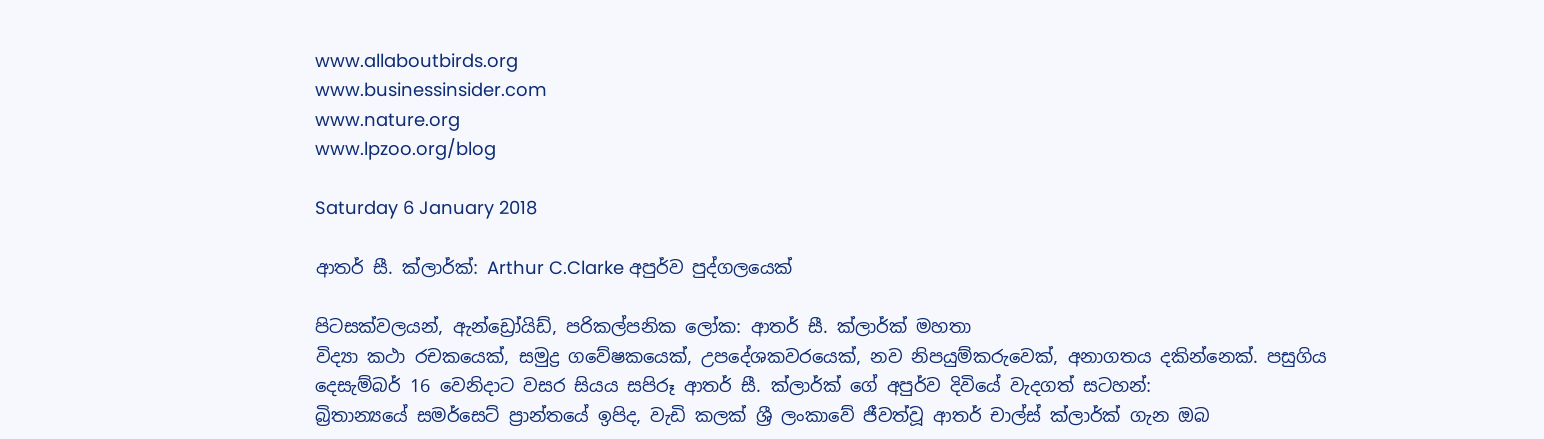www.allaboutbirds.org
www.businessinsider.com
www.nature.org
www.lpzoo.org/blog

Saturday 6 January 2018

ආතර් සී. ක්ලාර්ක්: Arthur C.Clarke අපුර්ව පුද්ගලයෙක්

පිටසක්වලයන්, ඇන්ඩ්‍රෝයිඩ්, පරිකල්පනික ලෝක: ආතර් සී. ක්ලාර්ක් මහතා
විද්‍යා කථා රචකයෙක්, සමුද්‍ර ගවේෂකයෙක්, උපදේශකවරයෙක්, නව නිපයුම්කරුවෙක්, අනාගතය දකින්නෙක්. පසුගිය දෙසැම්බර් 16 වෙනිදාට වසර සියය සපිරූ ආතර් සී. ක්ලාර්ක් ගේ අපුර්ව දිවියේ වැදගත් සටහන්:
බ්‍රිතාන්‍යයේ සමර්සෙට් ප්‍රාන්තයේ ඉපිද, වැඩි කලක් ශ්‍රී ලංකාවේ ජීවත්වූ ආතර් චාල්ස් ක්ලාර්ක් ගැන ඔබ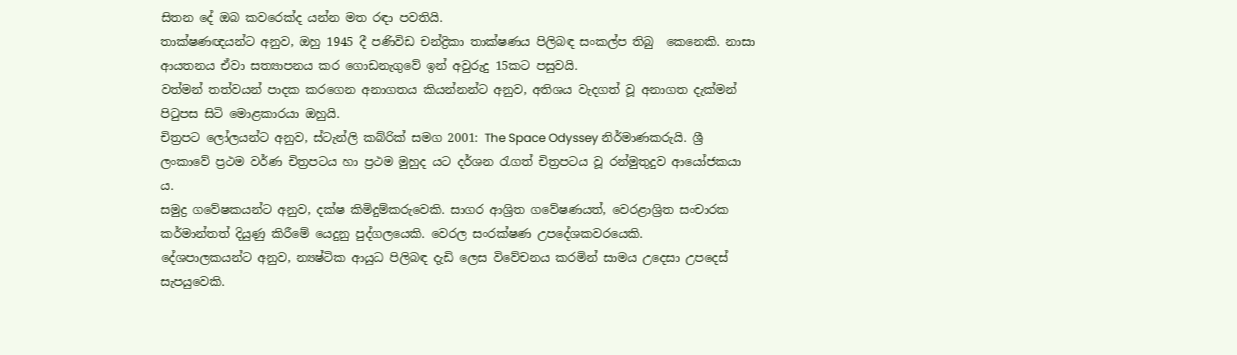සිතන දේ ඔබ කවරෙක්ද යන්න මත රඳා පවතියි.
තාක්ෂණඥයන්ට අනුව, ඔහු 1945 දී පණිවිඩ චන්ද්‍රිකා තාක්ෂණය පිලිබඳ සංකල්ප තිබු  කෙනෙකි. නාසා ආයතනය ඒවා සත්‍යාපනය කර ගොඩනැගුවේ ඉන් අවුරුදු 15කට පසුවයි.
වත්මන් තත්වයන් පාදක කරගෙන අනාගතය කියන්නන්ට අනුව, අතිශය වැදගත් වූ අනාගත දැක්මන් පිටුපස සිටි මොළකාරයා ඔහුයි.
චිත්‍රපට ලෝලයන්ට අනුව, ස්ටැන්ලි කබ්රික් සමග 2001: The Space Odyssey නිර්මාණකරුයි. ශ්‍රී ලංකාවේ ප්‍රථම වර්ණ චිත්‍රපටය හා ප්‍රථම මුහුද යට දර්ශන රැගත් චිත්‍රපටය වූ රන්මුතුදුව ආයෝජකයා ය.
සමුද්‍ර ගවේෂකයන්ට අනුව, දක්ෂ කිමිදුම්කරුවෙකි. සාගර ආශ්‍රිත ගවේෂණයත්, වෙරළාශ්‍රිත සංචාරක කර්මාන්තත් දියුණු කිරීමේ යෙදුනු පුද්ගලයෙකි. වෙරල සංරක්ෂණ උපදේශකවරයෙකි.
දේශපාලකයන්ට අනුව, න්‍යෂ්ටික ආයුධ පිලිබඳ දැඩි ලෙස විවේචනය කරමින් සාමය උදෙසා උපදෙස් සැපයුවෙකි.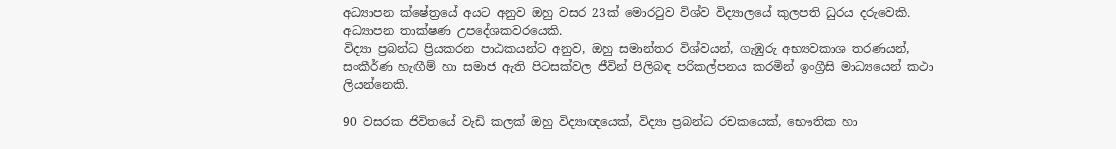අධ්‍යාපන ක්ෂේත්‍රයේ අයට අනුව ඔහු වසර 23ක් මොරටුව විශ්ව විද්‍යාලයේ කුලපති ධුරය දරුවෙකි. අධ්‍යාපන තාක්ෂණ උපදේශකවරයෙකි.
විද්‍යා ප්‍රබන්ධ ප්‍රියකරන පාඨකයන්ට අනුව, ඔහු සමාන්තර විශ්වයන්, ගැඹුරු අභ්‍යවකාශ තරණයන්, සංකීර්ණ හැඟීම් හා සමාජ ඇති පිටසක්වල ජීවින් පිලිබඳ පරිකල්පනය කරමින් ඉංග්‍රීසි මාධ්‍යයෙන් කථා ලියන්නෙකි.

90 වසරක ජිවිතයේ වැඩි කලක් ඔහු විද්‍යාඥයෙක්, විද්‍යා ප්‍රබන්ධ රචකයෙක්, භෞතික හා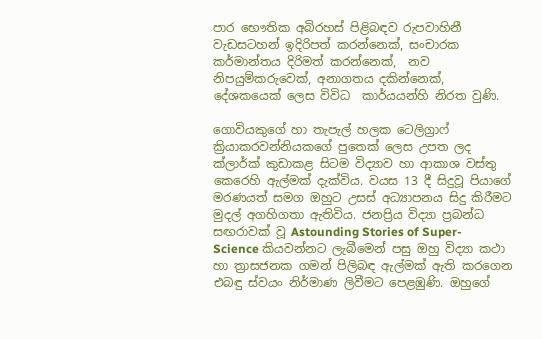පාර භෞතික අබිරහස් පිළිබඳව රුපවාහිනී වැඩසටහන් ඉදිරිපත් කරන්නෙක්, සංචාරක කර්මාන්තය දිරිමත් කරන්නෙක්,  නව නිපයුම්කරුවෙක්, අනාගතය දකින්නෙක්, දේශකයෙක් ලෙස විවිධ  කාර්යයන්හි නිරත වුණි.

ගොවියකුගේ හා තැපැල් හලක ටෙලිග්‍රාෆ් ක්‍රියාකරවන්නියකගේ පුතෙක් ලෙස උපත ලද ක්ලාර්ක් කුඩාකළ සිටම විද්‍යාව හා ආකාශ වස්තු කෙරෙහි ඇල්මක් දැක්විය. වයස 13 දී සිදුවූ පියාගේ මරණයත් සමග ඔහුට උසස් අධ්‍යාපනය සිදු කිරීමට මුදල් අගහිගතා ඇතිවිය. ජනප්‍රිය විද්‍යා ප්‍රබන්ධ සඟරාවක් වූ Astounding Stories of Super-Science කියවන්නට ලැබීමෙන් පසු ඔහු විද්‍යා කථා හා ත්‍රාසජනක ගමන් පිලිබඳ ඇල්මක් ඇති කරගෙන එබඳු ස්වයං නිර්මාණ ලිවීමට පෙළඹුණි. ඔහුගේ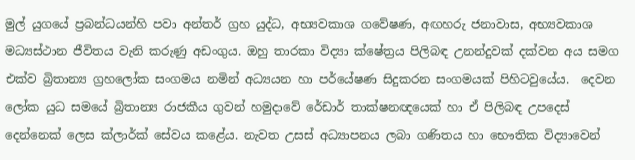මුල් යුගයේ ප්‍රබන්ධයන්හි පවා අන්තර් ග්‍රහ යුද්ධ, අභ්‍යවකාශ ගවේෂණ, අඟහරු ජනාවාස, අභ්‍යවකාශ මධ්‍යස්ථාන ජීවිතය වැනි කරුණු අඩංගුය. ඔහු තාරකා විද්‍යා ක්ෂේත්‍රය පිලිබඳ උනන්දුවක් දක්වන අය සමග එක්ව බ්‍රිතාන්‍ය ග්‍රහලෝක සංගමය නමින් අධ්‍යයන හා පර්යේෂණ සිදුකරන සංගමයක් පිහිටවුයේය.  දෙවන ලෝක යුධ සමයේ බ්‍රිතාන්‍ය රාජකීය ගුවන් හමුදාවේ රේඩාර් තාක්ෂනඥයෙක් හා ඒ පිලිබඳ උපදෙස් දෙන්නෙක් ලෙස ක්ලාර්ක් සේවය කළේය. නැවත උසස් අධ්‍යාපනය ලබා ගණිතය හා භෞතික විද්‍යාවෙන්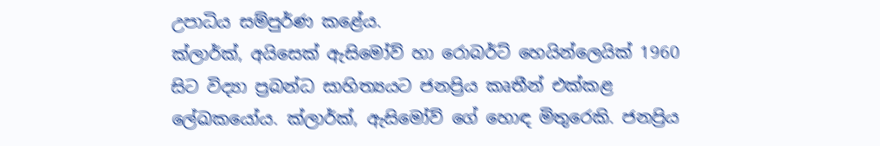උපාධිය සම්පුර්ණ කළේය.
ක්ලාර්ක්, අයිසෙක් ඇසිමෝව් හා රොබර්ට් හෙයින්ලෙයික් 1960 සිට විද්‍යා ප්‍රබන්ධ සාහිත්‍යයට ජනප්‍රිය කෘතීන් එක්කළ ලේඛකයෝය. ක්ලාර්ක්, ඇසිමෝව් ගේ හොඳ මිතුරෙකි. ජනප්‍රිය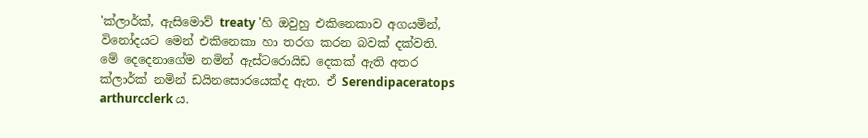'ක්ලාර්ක්, ඇසිමොව් treaty 'හි ඔවුහු එකිනෙකාව අගයමින්, විනෝදයට මෙන් එකිනෙකා හා තරග කරන බවක් දක්වති. මේ දෙදෙනාගේම නමින් ඇස්ටරොයිඩ දෙකක් ඇති අතර ක්ලාර්ක් නමින් ඩයිනසොරයෙක්ද ඇත. ඒ Serendipaceratops arthurcclerk ය.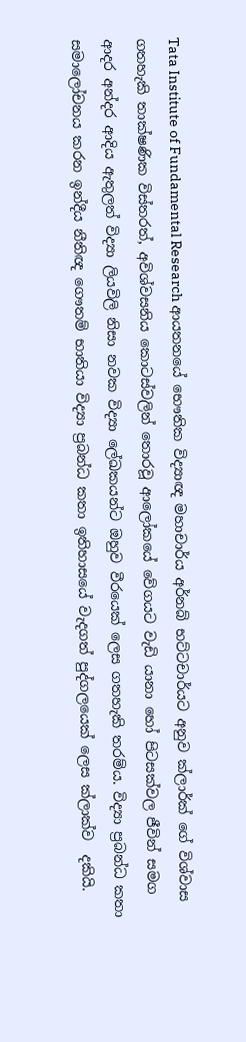Tata Institute of Fundamental Research ආයතනයේ භෞතික විද්‍යාඥ මහාචාර්ය අර්නබ් භට්ටචාර්යට අනුව ක්ලාර්ක් ගේ විශ්වාස ගතහැකි තාක්ෂණික විස්තරත්, අවිශ්වසනිය කොටස්වලින් තොරවූ ආලෝකයේ වේගයට වැඩි යානා හෝ පිටසක්වල ජීවින් සමග ආදර අන්දර ආදිය ඇතුලත් විද්‍යා ලියවිලි නිසා නවක විද්‍යා ලේඛකයන්ට ඔහුව වීරයෙක් ලෙස ගතහැකි තරම්ය. විද්‍යා ප්‍රබන්ධ කතා සමාලෝචනය කරන ඉන්දීය නීතිඥ ගෞතම් භාතියා විද්‍යා ප්‍රබන්ධ කතා ඉතිහාසයේ වැදගත් පුද්ගලයෙක් ලෙස ක්ලාක්ව  දකියි.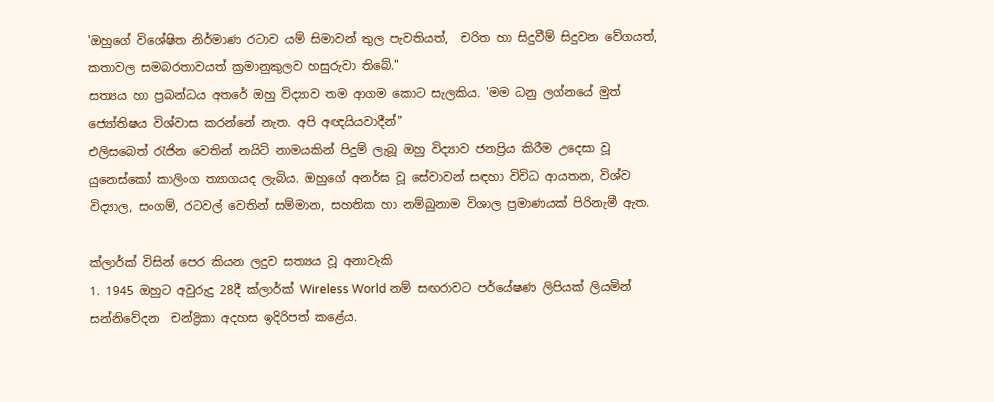'ඔහුගේ විශේෂිත නිර්මාණ රටාව යම් සිමාවන් තුල පැවතියත්,  චරිත හා සිදුවීම් සිදුවන වේගයත්, කතාවල සමබරතාවයත් ක්‍රමානුකුලව හසුරුවා තිබේ."
සත්‍යය හා ප්‍රබන්ධය අතරේ ඔහු විද්‍යාව තම ආගම කොට සැලකිය. 'මම ධනු ලග්නයේ මුත් ජ්‍යෝතිෂය විශ්වාස කරන්නේ නැත. අපි අඥයියවාදීන්"
එලිසබෙත් රැජින වෙතින් නයිට් නාමයකින් පිදුම් ලැබූ ඔහු විද්‍යාව ජනප්‍රිය කිරීම උදෙසා වූ යුනෙස්කෝ කාලිංග ත්‍යාගයද ලැබිය. ඔහුගේ අනර්ඝ වූ සේවාවන් සඳහා විවිධ ආයතන, විශ්ව විද්‍යාල, සංගම්, රටවල් වෙතින් සම්මාන, සහතික හා නම්බුනාම විශාල ප්‍රමාණයක් පිරිනැමී ඇත.

ක්ලාර්ක් විසින් පෙර කියන ලදුව සත්‍යය වූ අනාවැකි
1. 1945 ඔහුට අවුරුදු 28දී ක්ලාර්ක් Wireless World නම් සඟරාවට පර්යේෂණ ලිපියක් ලියමින් සන්නිවේදන  චන්ද්‍රිකා අදහස ඉදිරිපත් කළේය.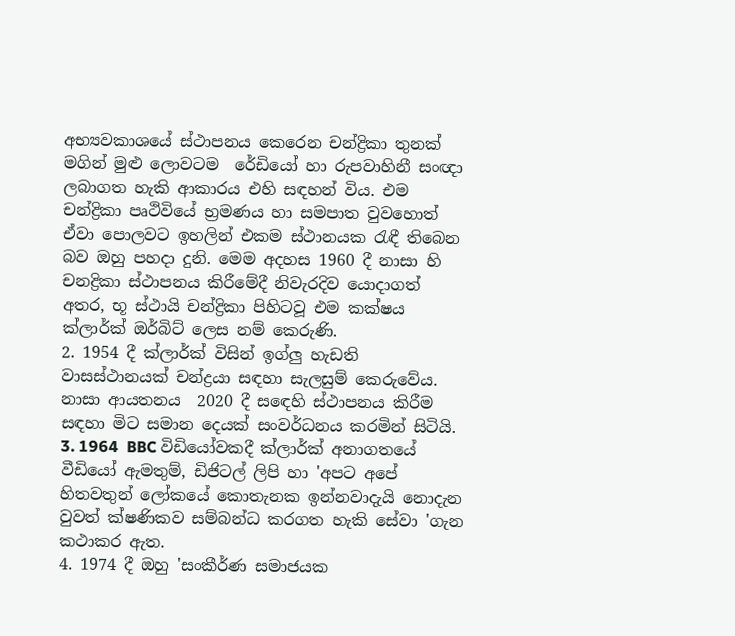අභ්‍යවකාශයේ ස්ථාපනය කෙරෙන චන්ද්‍රිකා තුනක් මගින් මුළු ලොවටම  රේඩියෝ හා රුපවාහිනී සංඥා ලබාගත හැකි ආකාරය එහි සඳහන් විය. එම චන්ද්‍රිකා පෘථිවියේ භ්‍රමණය හා සමපාත වුවහොත් ඒවා පොලවට ඉහලින් එකම ස්ථානයක රැඳී තිබෙන බව ඔහු පහදා දුනි. මෙම අදහස 1960 දී නාසා හි චනද්‍රිකා ස්ථාපනය කිරීමේදී නිවැරදිව යොදාගත් අතර, භූ ස්ථායි චන්ද්‍රිකා පිහිටවූ එම කක්ෂය ක්ලාර්ක් ඔර්බිට් ලෙස නම් කෙරුණි.
2. 1954 දී ක්ලාර්ක් විසින් ඉග්ලු හැඩති වාසස්ථානයක් චන්ද්‍රයා සඳහා සැලසුම් කෙරුවේය. නාසා ආයතනය  2020 දී සඳෙහි ස්ථාපනය කිරීම සඳහා මිට සමාන දෙයක් සංවර්ධනය කරමින් සිටියි.
3. 1964  BBC විඩියෝවකදී ක්ලාර්ක් අනාගතයේ වීඩියෝ ඇමතුම්, ඩිජිටල් ලිපි හා 'අපට අපේ හිතවතුන් ලෝකයේ කොතැනක ඉන්නවාදැයි නොදැන වුවත් ක්ෂණිකව සම්බන්ධ කරගත හැකි සේවා 'ගැන කථාකර ඇත.
4. 1974 දී ඔහු 'සංකීර්ණ සමාජයක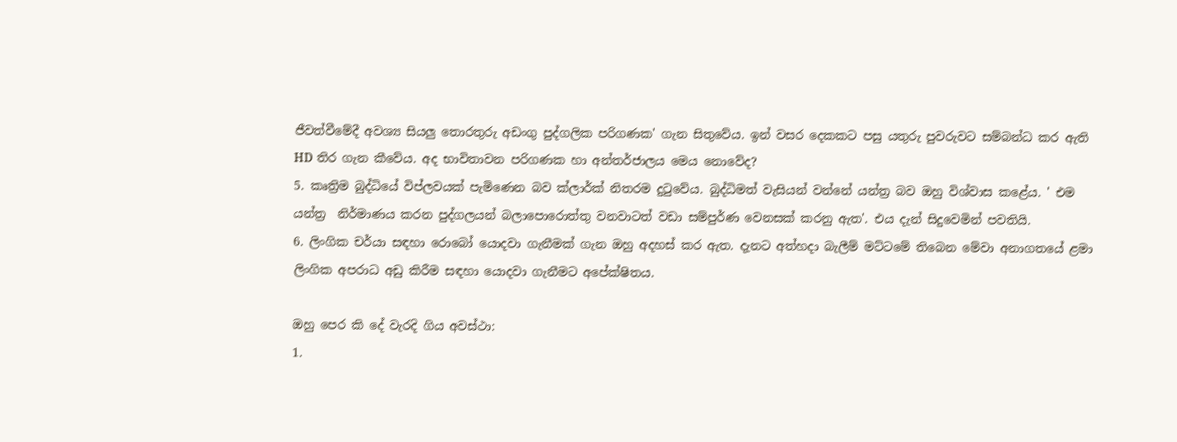ජීවත්වීමේදී අවශ්‍ය සියලු තොරතුරු අඩංගු පුද්ගලික පරිගණක' ගැන සිතුවේය. ඉන් වසර දෙකකට පසු යතුරු පුවරුවට සම්බන්ධ කර ඇති HD තිර ගැන කීවේය. අද භාවිතාවන පරිගණක හා අන්තර්ජාලය මෙය නොවේද?
5. කෘත්‍රිම බුද්ධියේ විප්ලවයක් පැමිණෙන බව ක්ලාර්ක් නිතරම දුටුවේය. බුද්ධිමත් වැසියන් වන්නේ යන්ත්‍ර බව ඔහු විශ්වාස කළේය. ' එම යන්ත්‍ර  නිර්මාණය කරන පුද්ගලයන් බලාපොරොත්තු වනවාටත් වඩා සම්පුර්ණ වෙනසක් කරනු ඇත'. එය දැන් සිදුවෙමින් පවතියි.
6. ලිංගික චර්යා සඳහා රොබෝ යොදවා ගැනීමක් ගැන ඔහු අදහස් කර ඇත. දැනට අත්හදා බැලීම් මට්ටමේ තිබෙන මේවා අනාගතයේ ළමා ලිංගික අපරාධ අඩු කිරීම සඳහා යොදවා ගැනීමට අපේක්ෂිතය.

ඔහු පෙර කි දේ වැරදි ගිය අවස්ථා:
1.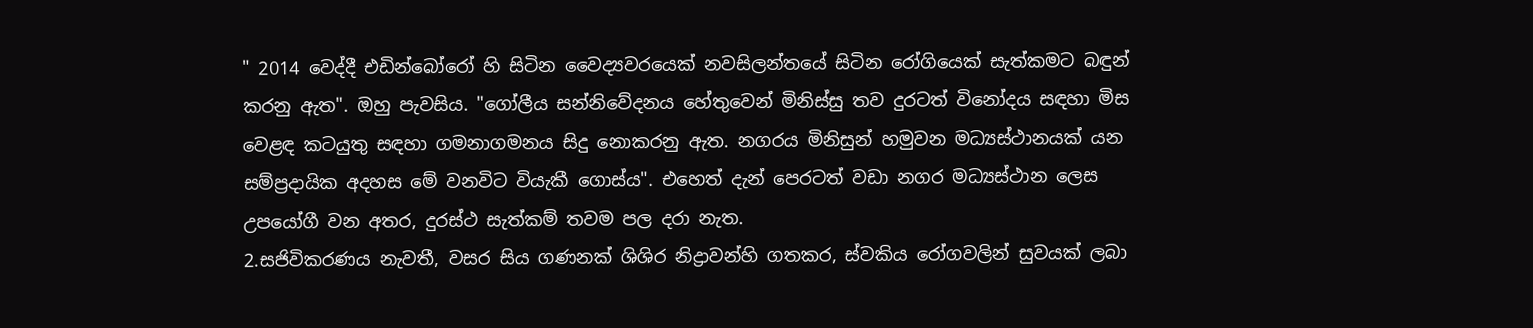" 2014 වෙද්දී එඩින්බෝරෝ හි සිටින වෛද්‍යවරයෙක් නවසිලන්තයේ සිටින රෝගියෙක් සැත්කමට බඳුන් කරනු ඇත". ඔහු පැවසිය. "ගෝලීය සන්නිවේදනය හේතුවෙන් මිනිස්සු තව දුරටත් විනෝදය සඳහා මිස වෙළඳ කටයුතු සඳහා ගමනාගමනය සිදු නොකරනු ඇත. නගරය මිනිසුන් හමුවන මධ්‍යස්ථානයක් යන සම්ප්‍රදායික අදහස මේ වනවිට වියැකී ගොස්ය". එහෙත් දැන් පෙරටත් වඩා නගර මධ්‍යස්ථාන ලෙස උපයෝගී වන අතර, දුරස්ථ සැත්කම් තවම පල දරා නැත.
2.සජිවිකරණය නැවතී, වසර සිය ගණනක් ශිශිර නිද්‍රාවන්හි ගතකර, ස්වකිය රෝගවලින් සුවයක් ලබා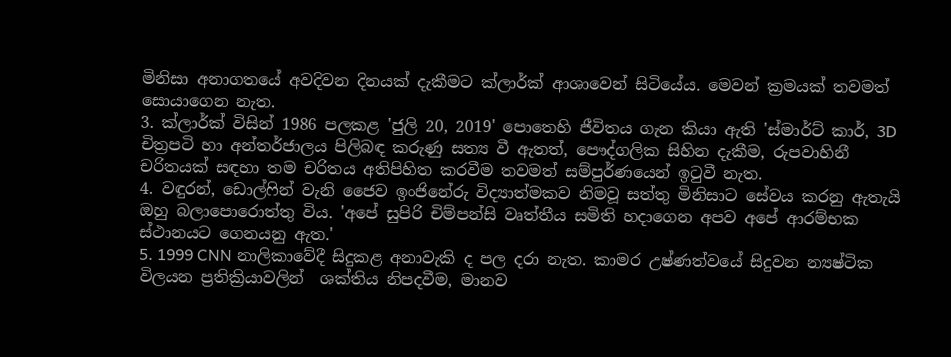මිනිසා අනාගතයේ අවදිවන දිනයක් දැකීමට ක්ලාර්ක් ආශාවෙන් සිටියේය. මෙවන් ක්‍රමයක් තවමත් සොයාගෙන නැත.
3. ක්ලාර්ක් විසින් 1986 පලකළ 'ජුලි 20, 2019' පොතෙහි ජීවිතය ගැන කියා ඇති 'ස්මාර්ට් කාර්, 3D චිත්‍රපටි හා අන්තර්ජාලය පිලිබඳ කරුණු සත්‍ය වී ඇතත්, පෞද්ගලික සිහින දැකීම, රුපවාහිනී චරිතයක් සඳහා තම චරිතය අතිපිහිත කරවීම තවමත් සම්පුර්ණයෙන් ඉටුවී නැත.
4. වඳුරන්, ඩොල්ෆින් වැනි ජෛව ඉංජිනේරු විද්‍යාත්මකව නිමවූ සත්තු මිනිසාට සේවය කරනු ඇතැයි ඔහු බලාපොරොත්තු විය. 'අපේ සුපිරි චිම්පන්සි වෘත්තීය සමිති හදාගෙන අපව අපේ ආරම්භක ස්ථානයට ගෙනයනු ඇත.'
5. 1999 CNN නාලිකාවේදී සිදුකළ අනාවැකි ද පල දරා නැත. කාමර උෂ්ණත්වයේ සිදුවන න්‍යෂ්ටික විලයන ප්‍රතික්‍රියාවලින්  ශක්තිය නිපදවීම, මානව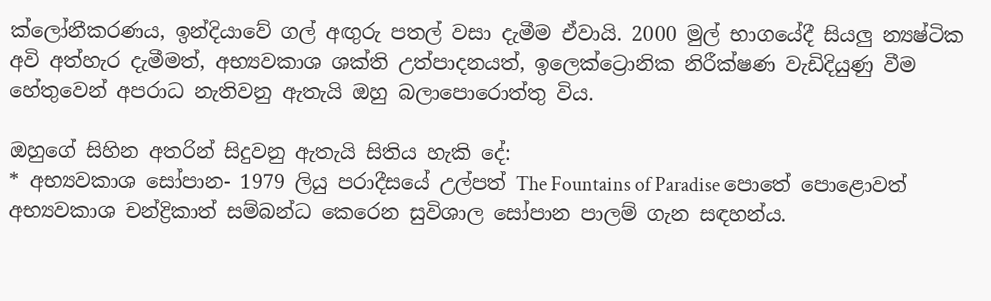ක්ලෝනීකරණය, ඉන්දියාවේ ගල් අඟුරු පතල් වසා දැමීම ඒවායි. 2000 මුල් භාගයේදී සියලු න්‍යෂ්ටික අවි අත්හැර දැමීමත්, අභ්‍යවකාශ ශක්ති උත්පාදනයත්, ඉලෙක්ට්‍රොනික නිරීක්ෂණ වැඩිදියුණු වීම හේතුවෙන් අපරාධ නැතිවනු ඇතැයි ඔහු බලාපොරොත්තු විය.

ඔහුගේ සිහින අතරින් සිදුවනු ඇතැයි සිතිය හැකි දේ:
* අභ්‍යවකාශ සෝපාන- 1979 ලියු පරාදීසයේ උල්පත් The Fountains of Paradise පොතේ පොළොවත් අභ්‍යවකාශ චන්ද්‍රිකාත් සම්බන්ධ කෙරෙන සුවිශාල සෝපාන පාලම් ගැන සඳහන්ය.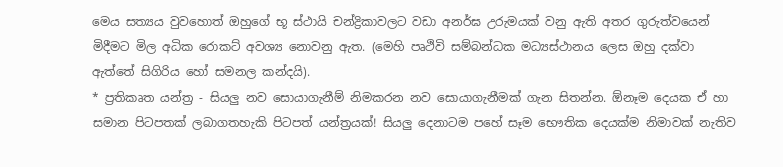මෙය සත්‍යය වුවහොත් ඔහුගේ භූ ස්ථායි චන්ද්‍රිකාවලට වඩා අනර්ඝ උරුමයක් වනු ඇති අතර ගුරුත්වයෙන් මිදීමට මිල අධික රොකට් අවශ්‍ය නොවනු ඇත. (මෙහි පෘථිවි සම්බන්ධක මධ්‍යස්ථානය ලෙස ඔහු දක්වා ඇත්තේ සිගිරිය හෝ සමනල කන්දයි).
* ප්‍රතිකෘත යන්ත්‍ර - සියලු නව සොයාගැනීම් නිමකරන නව සොයාගැනීමක් ගැන සිතන්න. ඕනෑම දෙයක ඒ හා සමාන පිටපතක් ලබාගතහැකි පිටපත් යන්ත්‍රයක්! සියලු දෙනාටම පහේ සෑම භෞතික දෙයක්ම නිමාවක් නැතිව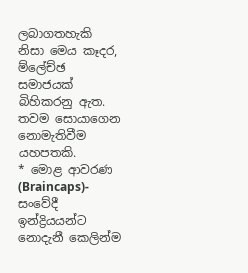ලබාගතහැකි නිසා මෙය කෑදර, ම්ලේච්ඡ සමාජයක් බිහිකරනු ඇත. තවම සොයාගෙන නොමැතිවීම යහපතකි.
* මොළ ආවරණ (Braincaps)- සංවේදී ඉන්ද්‍රියයන්ට නොදැනී කෙලින්ම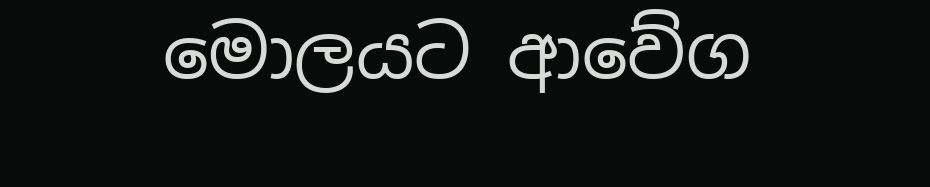මොලයට ආවේග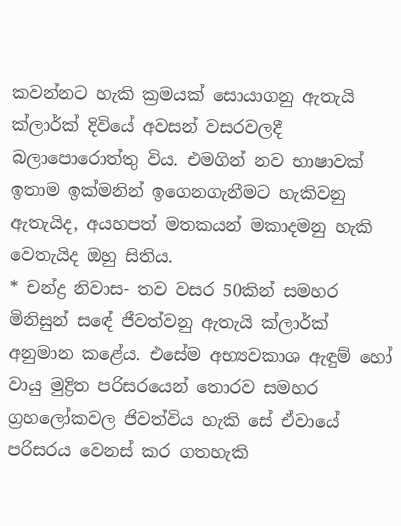කවන්නට හැකි ක්‍රමයක් සොයාගනු ඇතැයි ක්ලාර්ක් දිවියේ අවසන් වසරවලදී බලාපොරොත්තු විය. එමගින් නව භාෂාවක් ඉතාම ඉක්මනින් ඉගෙනගැනීමට හැකිවනු ඇතැයිද, අයහපත් මතකයන් මකාදමනු හැකි වෙතැයිද ඔහු සිතිය.
* චන්ද්‍ර නිවාස- තව වසර 50කින් සමහර මිනිසුන් සඳේ ජීවත්වනු ඇතැයි ක්ලාර්ක් අනුමාන කළේය. එසේම අභ්‍යවකාශ ඇඳුම් හෝ වායු මුද්‍රිත පරිසරයෙන් තොරව සමහර ග්‍රහලෝකවල ජිවත්විය හැකි සේ ඒවායේ පරිසරය වෙනස් කර ගතහැකි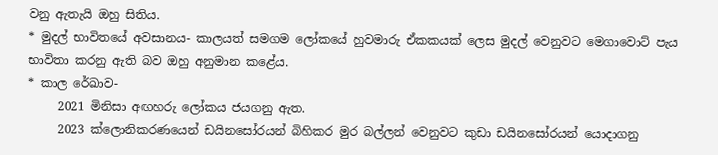වනු ඇතැයි ඔහු සිතිය.
* මුදල් භාවිතයේ අවසානය- කාලයත් සමගම ලෝකයේ හුවමාරු ඒකකයක් ලෙස මුදල් වෙනුවට මෙගාවොට් පැය භාවිතා කරනු ඇති බව ඔහු අනුමාන කළේය.
* කාල රේඛාව-
     2021 මිනිසා අඟහරු ලෝකය ජයගනු ඇත.
     2023 ක්ලොනිකරණයෙන් ඩයිනසෝරයන් බිහිකර මුර බල්ලන් වෙනුවට කුඩා ඩයිනසෝරයන් යොදාගනු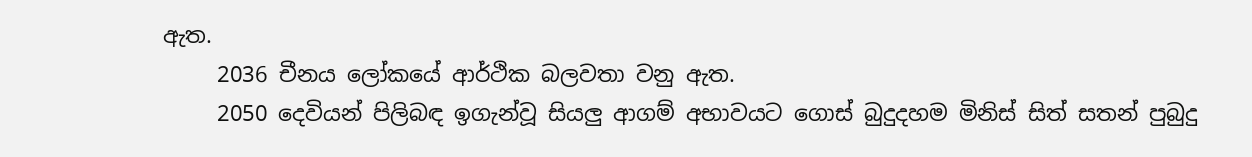ඇත.
     2036 චීනය ලෝකයේ ආර්ථික බලවතා වනු ඇත.
     2050 දෙවියන් පිලිබඳ ඉගැන්වූ සියලු ආගම් අභාවයට ගොස් බුදුදහම මිනිස් සිත් සතන් පුබුදු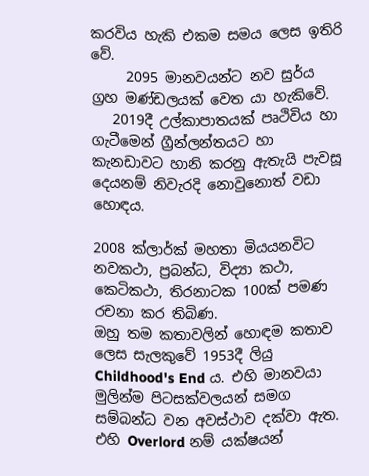කරවිය හැකි එකම සමය ලෙස ඉතිරි වේ.
     2095 මානවයන්ට නව සුර්ය ග්‍රහ මණ්ඩලයක් වෙත යා හැකිවේ.
   2019දී උල්කාපාතයක් පෘථිවිය හා ගැටීමෙන් ග්‍රීන්ලන්තයට හා කැනඩාවට හානි කරනු ඇතැයි පැවසූ දෙයනම් නිවැරදි නොවුනොත් වඩා හොඳය.

2008 ක්ලාර්ක් මහතා මියයනවිට නවකථා, ප්‍රබන්ධ, විද්‍යා කථා, කෙටිකථා, තිරනාටක 100ක් පමණ රචනා කර තිබිණ.
ඔහු තම කතාවලින් හොඳම කතාව ලෙස සැලකුවේ 1953දී ලියු Childhood's End ය. එහි මානවයා මුලින්ම පිටසක්වලයන් සමග සම්බන්ධ වන අවස්ථාව දක්වා ඇත. එහි Overlord නම් යක්ෂයන්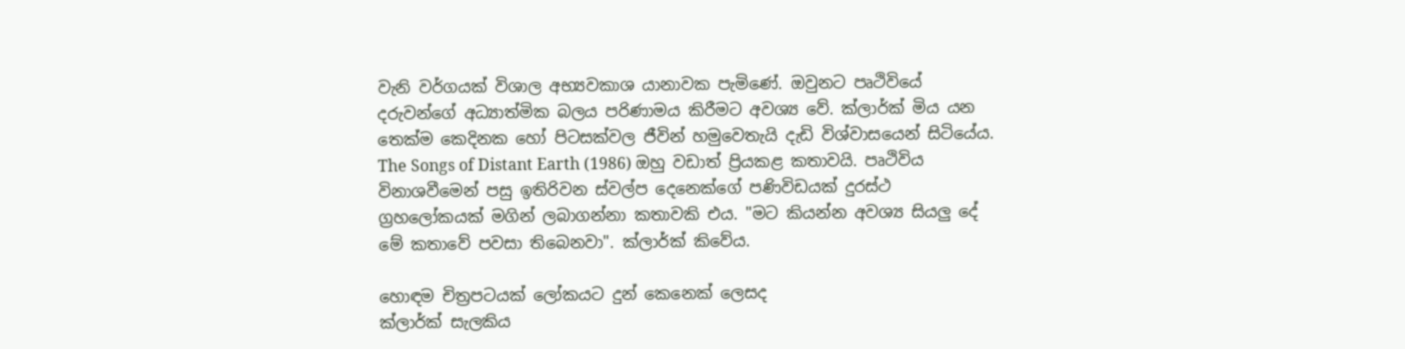වැනි වර්ගයක් විශාල අභ්‍යවකාශ යානාවක පැමිණේ. ඔවුනට පෘථිවියේ දරුවන්ගේ අධ්‍යාත්මික බලය පරිණාමය කිරීමට අවශ්‍ය වේ. ක්ලාර්ක් මිය යන තෙක්ම කෙදිනක හෝ පිටසක්වල ජීවින් හමුවෙතැයි දැඩි විශ්වාසයෙන් සිටියේය.
The Songs of Distant Earth (1986) ඔහු වඩාත් ප්‍රියකළ කතාවයි. පෘථිවිය විනාශවීමෙන් පසු ඉතිරිවන ස්වල්ප දෙනෙක්ගේ පණිවිඩයක් දුරස්ථ ග්‍රහලෝකයක් මගින් ලබාගන්නා කතාවකි එය. "මට කියන්න අවශ්‍ය සියලු දේ මේ කතාවේ පවසා තිබෙනවා". ක්ලාර්ක් කිවේය.

හොඳම චිත්‍රපටයක් ලෝකයට දුන් කෙනෙක් ලෙසද
ක්ලාර්ක් සැලකිය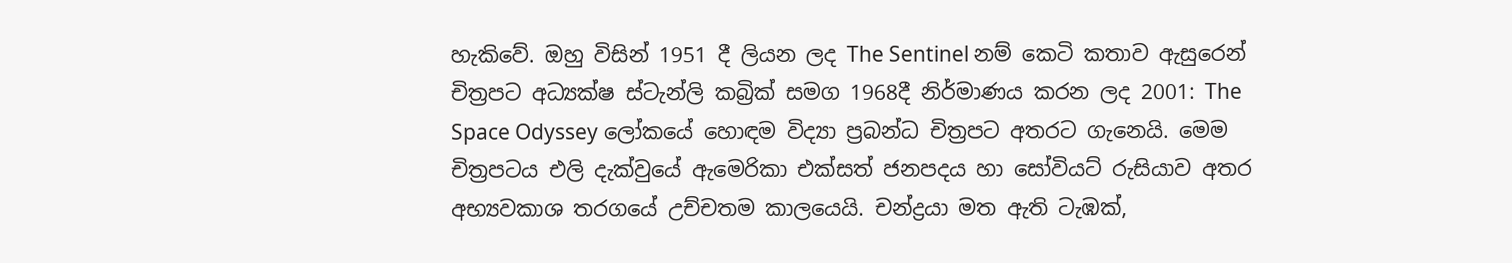හැකිවේ. ඔහු විසින් 1951 දී ලියන ලද The Sentinel නම් කෙටි කතාව ඇසුරෙන් චිත්‍රපට අධ්‍යක්ෂ ස්ටැන්ලි කබ්‍රික් සමග 1968දී නිර්මාණය කරන ලද 2001: The Space Odyssey ලෝකයේ හොඳම විද්‍යා ප්‍රබන්ධ චිත්‍රපට අතරට ගැනෙයි. මෙම චිත්‍රපටය එලි දැක්වුයේ ඇමෙරිකා එක්සත් ජනපදය හා සෝවියට් රුසියාව අතර අභ්‍යවකාශ තරගයේ උච්චතම කාලයෙයි. චන්ද්‍රයා මත ඇති ටැඹක්,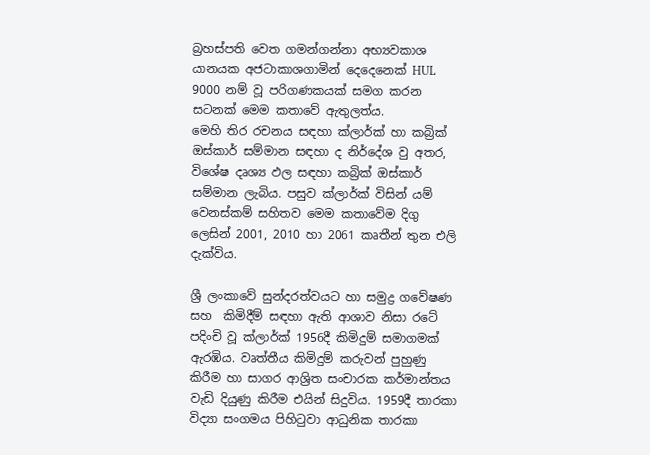බ්‍රහස්පති වෙත ගමන්ගන්නා අභ්‍යවකාශ යානයක අජටාකාශගාමින් දෙදෙනෙක් HUL 9000 නම් වූ පරිගණකයක් සමග කරන සටනක් මෙම කතාවේ ඇතුලත්ය.
මෙහි තිර රචනය සඳහා ක්ලාර්ක් හා කබ්‍රික් ඔස්කාර් සම්මාන සඳහා ද නිර්දේශ වු අතර, විශේෂ දෘශ්‍ය ඵල සඳහා කබ්‍රික් ඔස්කාර් සම්මාන ලැබිය. පසුව ක්ලාර්ක් විසින් යම් වෙනස්කම් සහිතව මෙම කතාවේම දිගු ලෙසින් 2001, 2010 හා 2061 කෘතීන් තුන එලි දැක්විය.

ශ්‍රී ලංකාවේ සුන්දරත්වයට හා සමුද්‍ර ගවේෂණ සහ  කිමිදීම් සඳහා ඇති ආශාව නිසා රටේ පදිංචි වූ ක්ලාර්ක් 1956දී කිමිදුම් සමාගමක් ඇරඹිය. වෘත්තීය කිමිදුම් කරුවන් පුහුණු කිරීම හා සාගර ආශ්‍රිත සංචාරක කර්මාන්තය වැඩි දියුණු කිරීම එයින් සිදුවිය. 1959දී තාරකා විද්‍යා සංගමය පිහිටුවා ආධුනික තාරකා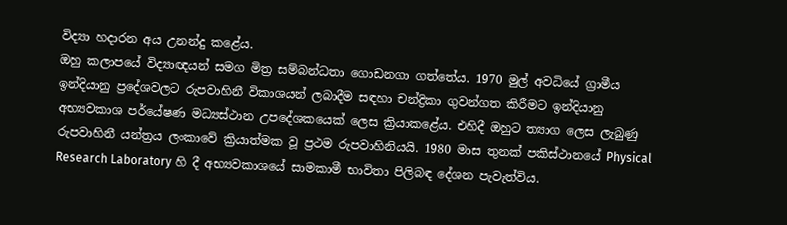විද්‍යා හදාරන අය උනන්දු කළේය.
ඔහු කලාපයේ විද්‍යාඥයන් සමග මිත්‍ර සම්බන්ධතා ගොඩනගා ගත්තේය. 1970 මුල් අවධියේ ග්‍රාමීය ඉන්දියානු ප්‍රදේශවලට රුපවාහිනී විකාශයන් ලබාදීම සඳහා චන්ද්‍රිකා ගුවන්ගත කිරීමට ඉන්දියානු අභ්‍යවකාශ පර්යේෂණ මධ්‍යස්ථාන උපදේශකයෙක් ලෙස ක්‍රියාකළේය. එහිදී ඔහුට ත්‍යාග ලෙස ලැබුණු රුපවාහිනී යන්ත්‍රය ලංකාවේ ක්‍රියාත්මක වූ ප්‍රථම රුපවාහිනියයි. 1980 මාස තුනක් පකිස්ථානයේ Physical  Research Laboratory හි දී අභ්‍යවකාශයේ සාමකාමී භාවිතා පිලිබඳ දේශන පැවැත්විය.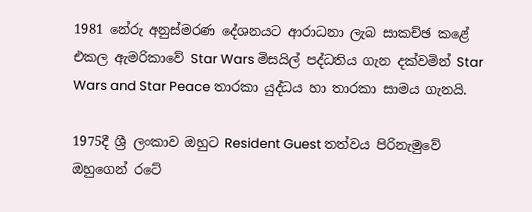1981 නේරු අනුස්මරණ දේශනයට ආරාධනා ලැබ සාකච්ඡ කළේ එකල ඇමරිකාවේ Star Wars මිසයිල් පද්ධතිය ගැන දක්වමින් Star Wars and Star Peace තාරකා යුද්ධය හා තාරකා සාමය ගැනයි.

1975දී ශ්‍රී ලංකාව ඔහුට Resident Guest තත්වය පිරිනැමුවේ ඔහුගෙන් රටේ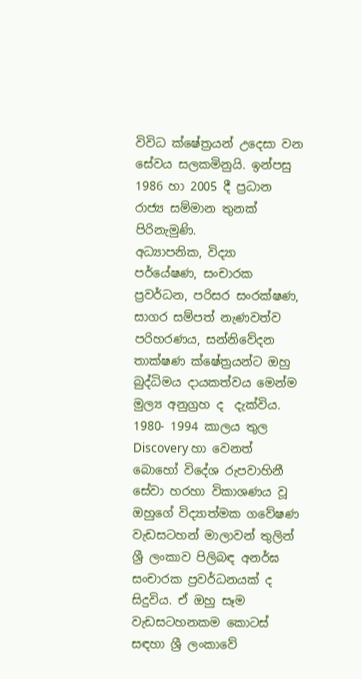විවිධ ක්ෂේත්‍රයන් උදෙසා වන සේවය සලකමිනුයි. ඉන්පසු 1986 හා 2005 දී ප්‍රධාන රාජ්‍ය සම්මාන තුනක් පිරිනැමුණි.
අධ්‍යාපනික, විද්‍යා පර්යේෂණ, සංචාරක ප්‍රවර්ධන, පරිසර සංරක්ෂණ, සාගර සම්පත් නැණවත්ව පරිහරණය, සන්නිවේදන තාක්ෂණ ක්ෂේත්‍රයන්ට ඔහු බුද්ධිමය දායකත්වය මෙන්ම මුල්‍ය අනුග්‍රහ ද  දැක්විය.
1980- 1994 කාලය තුල Discovery හා වෙනත් බොහෝ විදේශ රුපවාහිනී සේවා හරහා විකාශණය වූ ඔහුගේ විද්‍යාත්මක ගවේෂණ වැඩසටහන් මාලාවන් තුලින් ශ්‍රී ලංකාව පිලිබඳ අනර්ඝ සංචාරක ප්‍රවර්ධනයක් ද සිදුවිය. ඒ ඔහු සෑම වැඩසටහනකම කොටස්  සඳහා ශ්‍රී ලංකාවේ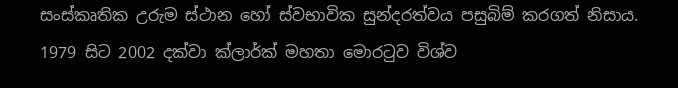සංස්කෘතික උරුම ස්ථාන හෝ ස්වභාවික සුන්දරත්වය පසුබිම් කරගත් නිසාය.
1979 සිට 2002 දක්වා ක්ලාර්ක් මහතා මොරටුව විශ්ව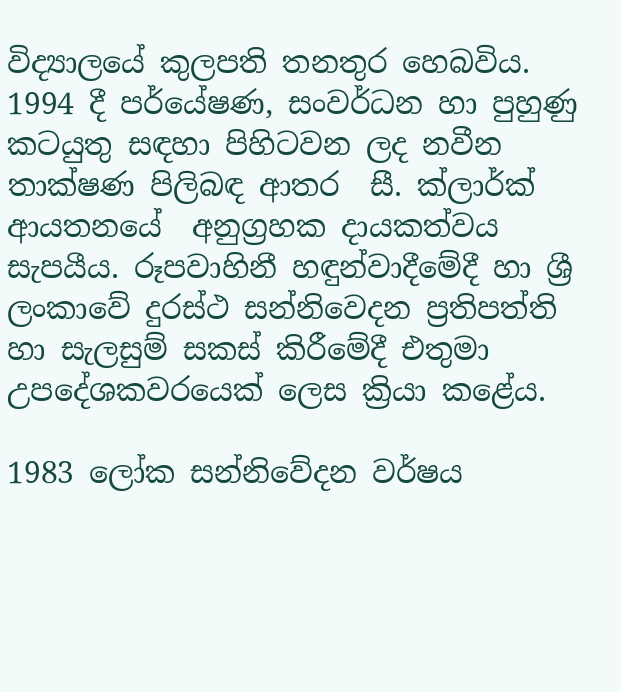විද්‍යාලයේ කුලපති තනතුර හෙබවිය. 1994 දී පර්යේෂණ, සංවර්ධන හා පුහුණු කටයුතු සඳහා පිහිටවන ලද නවීන තාක්ෂණ පිලිබඳ ආතර  සී. ක්ලාර්ක් ආයතනයේ  අනුග්‍රහක දායකත්වය සැපයීය. රූපවාහිනී හඳුන්වාදීමේදී හා ශ්‍රී ලංකාවේ දුරස්ථ සන්නිවෙදන ප්‍රතිපත්ති හා සැලසුම් සකස් කිරීමේදී එතුමා උපදේශකවරයෙක් ලෙස ක්‍රියා කළේය.

1983 ලෝක සන්නිවේදන වර්ෂය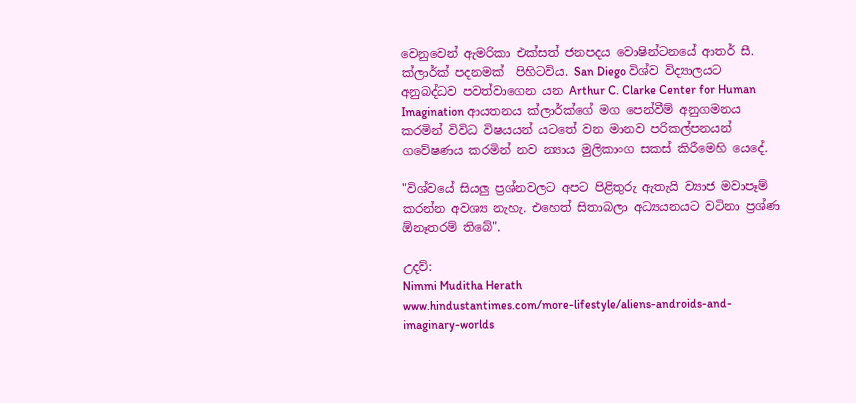වෙනුවෙන් ඇමරිකා එක්සත් ජනපදය වොෂින්ටනයේ ආතර් සී. ක්ලාර්ක් පදනමක්  පිහිටවිය. San Diego විශ්ව විද්‍යාලයට අනුබද්ධව පවත්වාගෙන යන Arthur C. Clarke Center for Human Imagination ආයතනය ක්ලාර්ක්ගේ මග පෙන්වීම් අනුගමනය කරමින් විවිධ විෂයයන් යටතේ වන මානව පරිකල්පනයන් ගවේෂණය කරමින් නව න්‍යාය මුලිකාංග සකස් කිරීමෙහි යෙදේ.

"විශ්වයේ සියලු ප්‍රශ්නවලට අපට පිළිතුරු ඇතැයි ව්‍යාජ මවාපෑම් කරන්න අවශ්‍ය නැහැ. එහෙත් සිතාබලා අධ්‍යයනයට වටිනා ප්‍රශ්ණ ඕනෑතරම් තිබේ".

උදව්:
Nimmi Muditha Herath
www.hindustantimes.com/more-lifestyle/aliens-androids-and-imaginary-worlds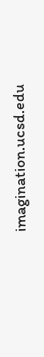imagination.ucsd.edu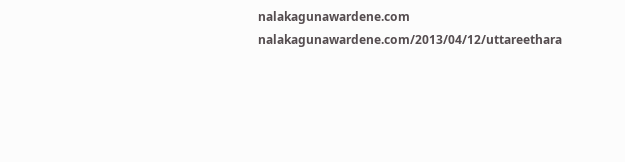nalakagunawardene.com
nalakagunawardene.com/2013/04/12/uttareethara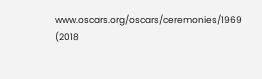www.oscars.org/oscars/ceremonies/1969
(2018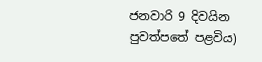ජනවාරි 9 දිවයින පුවත්පතේ පළවිය)